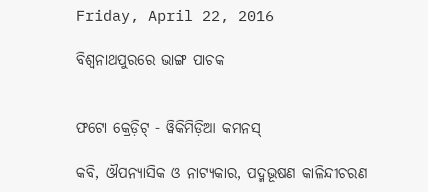Friday, April 22, 2016

ବିଶ୍ୱନାଥପୁରରେ ଭାଙ୍ଗ ପାଚକ


ଫଟୋ କ୍ରେଡ଼ିଟ୍ - ୱିକିମିଡ଼ିଆ କମନସ୍

କବି, ଔପନ୍ୟାସିକ ଓ ନାଟ୍ୟକାର, ପଦ୍ମଭୂଷଣ କାଳିନ୍ଦୀଚରଣ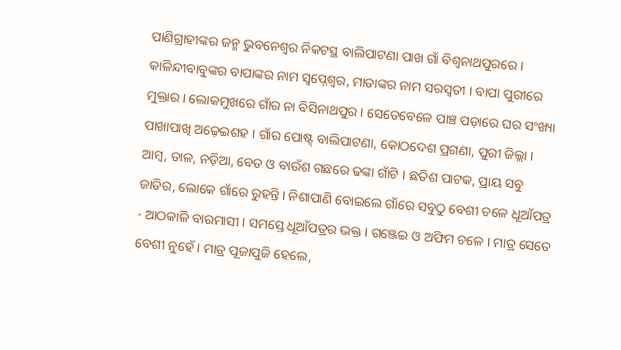ପାଣିଗ୍ରାହୀଙ୍କର ଜନ୍ମ ଭୁବନେଶ୍ୱର ନିକଟସ୍ଥ ବାଲିପାଟଣା ପାଖ ଗାଁ ବିଶ୍ୱନାଥପୁରରେ । କାଳିନ୍ଦୀବାବୁଙ୍କର ବାପାଙ୍କର ନାମ ସ୍ୱପ୍ନେଶ୍ୱର, ମାତାଙ୍କର ନାମ ସରସ୍ୱତୀ । ବାପା ପୁରୀରେ ମୁକ୍ତାର । ଲୋକମୁଖରେ ଗାଁର ନା ବିସିନାଥପୁର । ସେତେବେଳେ ପାଞ୍ଚ ପଡ଼ାରେ ଘର ସଂଖ୍ୟା ପାଖାପାଖି ଅଢ଼େଇଶହ । ଗାଁର ପୋଷ୍ଟ୍ ବାଲିପାଟଣା, କୋଠଦେଶ ପ୍ରଗଣା, ପୁରୀ ଜିଲ୍ଲା । ଆମ୍ବ, ତାଳ, ନଡ଼ିଆ, ବେତ ଓ ବାଉଁଶ ଗଛରେ ଢଙ୍କା ଗାଁଟି । ଛତିଶ ପାଟକ, ପ୍ରାୟ ସବୁ ଜାତିର, ଲୋକେ ଗାଁରେ ରୁହନ୍ତି । ନିଶାପାଣି ବୋଇଲେ ଗାଁରେ ସବୁଠୁ ବେଶୀ ଚଳେ ଧୂଆଁପତ୍ର - ଆଠକାଳି ବାରମାସୀ । ସମସ୍ତେ ଧୂଆଁପତ୍ରର ଭକ୍ତ । ଗଞ୍ଜେଇ ଓ ଅଫିମ ଚଳେ । ମାତ୍ର ସେତେ ବେଶୀ ନୁହେଁ । ମାତ୍ର ପୂଜାପୁଜି ହେଲେ,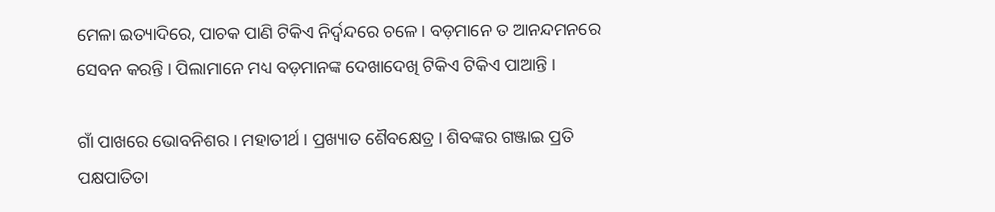ମେଳା ଇତ୍ୟାଦିରେ, ପାଚକ ପାଣି ଟିକିଏ ନିର୍ଦ୍ୱନ୍ଦରେ ଚଳେ । ବଡ଼ମାନେ ତ ଆନନ୍ଦମନରେ ସେବନ କରନ୍ତି । ପିଲାମାନେ ମଧ୍ୟ ବଡ଼ମାନଙ୍କ ଦେଖାଦେଖି ଟିକିଏ ଟିକିଏ ପାଆନ୍ତି ।

ଗାଁ ପାଖରେ ଭୋବନିଶର । ମହାତୀର୍ଥ । ପ୍ରଖ୍ୟାତ ଶୈବକ୍ଷେତ୍ର । ଶିବଙ୍କର ଗଞ୍ଜାଇ ପ୍ରତି ପକ୍ଷପାତିତା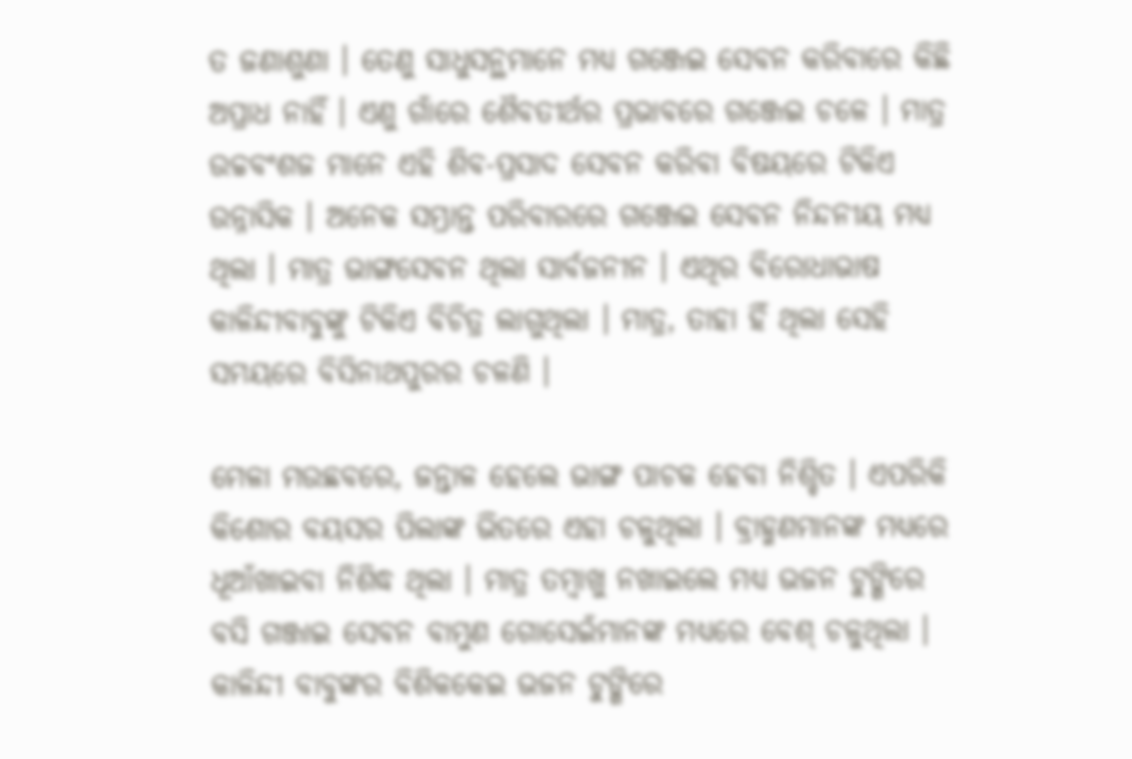ତ ଜଣାଶୁଣା । ତେଣୁ ସାଧୁସନ୍ଥମାନେ ମଧ୍ୟ ଗଞ୍ଜେଇ ସେବନ କରିବାରେ କିଛି ଅପ୍ରାଧ ନାହିଁ । ଏଣୁ ଗାଁରେ ଶୈବତୀର୍ଥର ପ୍ରଭାବରେ ଗଞ୍ଜେଇ ଚଳେ । ମାତ୍ର ଉଚ୍ଚବଂଶଜ ମାନେ ଏହି ଶିବ-ପ୍ରସାଦ ସେବନ କରିବା ବିଷୟରେ ଟିକିଏ ଉନ୍ନାସିକ । ଅନେକ ସମ୍ଭ୍ରାନ୍ତ ପରିବାରରେ ଗଞ୍ଜେଇ ସେବନ ନିନ୍ଦନୀୟ ମଧ୍ୟ ଥିଲା । ମାତ୍ର ଭାଙ୍ଗସେବନ ଥିଲା ସାର୍ବଜନୀନ । ଏଥିର ବିରୋଧାଭାଷ କାଳିନ୍ଦୀବାବୁଙ୍କୁ ଟିକିଏ ବିଚିତ୍ର ଲାଗୁଥିଲା । ମାତ୍ର, ତାହା ହିଁ ଥିଲା ସେହି ସମୟରେ ବିସିନାଥପୁରର ଚଳଣି ।

ମେଳା ମଉଛବରେ, ଜନ୍ତାଳ ହେଲେ ଭାଙ୍ଗ ପାଚକ ହେବା ନିଶ୍ଚିତ । ଏପରିକି କିଶୋର ବୟସର ପିଲାଙ୍କ ଭିତରେ ଏହା ଚଳୁଥିଲା । ବ୍ରାହ୍ମଣମାନଙ୍କ ମଧ୍ୟରେ ଧୂଆଁଖାଇବା ନିଶିଦ୍ଧ ଥିଲା । ମାତ୍ର ତମ୍ବାଖୁ ନଖାଇଲେ ମଧ୍ୟ ଭଜନ ଟୁଙ୍ଗିରେ ବସି ଗଞ୍ଜାଇ ସେବନ ବାମୁଣ ଗୋସେଇଁମାନଙ୍କ ମଧ୍ୟରେ ବେଶ୍ ଚଳୁଥିଲା । କାଳିନ୍ଦୀ ବାବୁଙ୍କର ବିଶିକକେଇ ଭଜନ ଟୁଙ୍ଗିରେ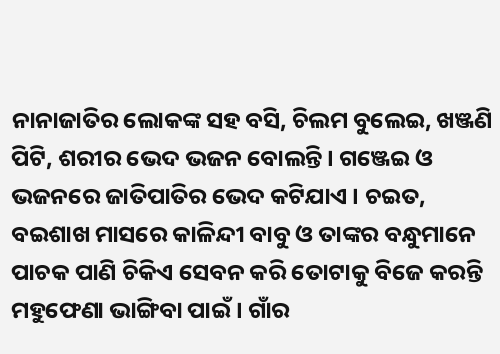ନାନାଜାତିର ଲୋକଙ୍କ ସହ ବସି, ଚିଲମ ବୁଲେଇ, ଖଞ୍ଜଣି ପିଟି, ଶରୀର ଭେଦ ଭଜନ ବୋଲନ୍ତି । ଗଞ୍ଜେଇ ଓ ଭଜନରେ ଜାତିପାତିର ଭେଦ କଟିଯାଏ । ଚଇତ, ବଇଶାଖ ମାସରେ କାଳିନ୍ଦୀ ବାବୁ ଓ ତାଙ୍କର ବନ୍ଧୁମାନେ ପାଚକ ପାଣି ଚିକିଏ ସେବନ କରି ତୋଟାକୁ ବିଜେ କରନ୍ତି ମହୁଫେଣା ଭାଙ୍ଗିବା ପାଇଁ । ଗାଁର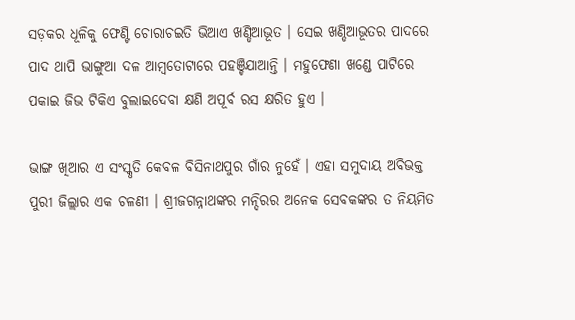ସଡ଼କର ଧୂଳିକୁ ଫେଣ୍ଟି ଚୋରାଚଇତି ଭିଆଏ ଖଣ୍ଡିଆଭୂତ । ସେଇ ଖଣ୍ଡିଆଭୂତର ପାଦରେ ପାଦ ଥାପି ଭାଙ୍ଗୁଆ ଦଳ ଆମ୍ବତୋଟାରେ ପହଞ୍ଚିଯାଆନ୍ତି । ମହୁଫେଣା ଖଣ୍ଡେ ପାଟିରେ ପକାଇ ଜିଭ ଟିକିଏ ବୁଲାଇଦେବା କ୍ଷଣି ଅପୂର୍ବ ରସ କ୍ଷରିତ ହୁଏ ।

ଭାଙ୍ଗ ଖିଆର ଏ ସଂସ୍କୃତି କେବଳ ବିସିନାଥପୁର ଗାଁର ନୁହେଁ । ଏହା ସମୁଦାୟ ଅବିଭକ୍ତ ପୁରୀ ଜିଲ୍ଲାର ଏକ ଚଳଣୀ । ଶ୍ରୀଜଗନ୍ନାଥଙ୍କର ମନ୍ଦିରର ଅନେକ ସେବକଙ୍କର ତ ନିୟମିତ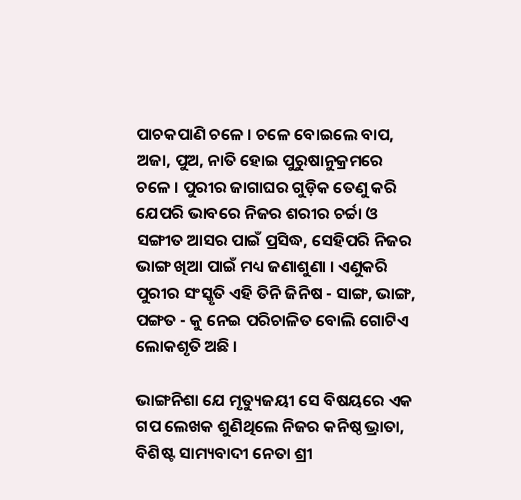ପାଚକପାଣି ଚଳେ । ଚଳେ ବୋଇଲେ ବାପ, ଅଜା, ପୁଅ, ନାତି ହୋଇ ପୁରୁଷାନୁକ୍ରମରେ ଚଳେ । ପୁରୀର ଜାଗାଘର ଗୁଡ଼ିକ ତେଣୁ କରି ଯେପରି ଭାବରେ ନିଜର ଶରୀର ଚର୍ଚ୍ଚା ଓ ସଙ୍ଗୀତ ଆସର ପାଇଁ ପ୍ରସିଦ୍ଧ, ସେହିପରି ନିଜର ଭାଙ୍ଗ ଖିଆ ପାଇଁ ମଧ୍ୟ ଜଣାଶୁଣା । ଏଣୁକରି ପୁରୀର ସଂସ୍କୃତି ଏହି ତିନି ଜିନିଷ - ସାଙ୍ଗ, ଭାଙ୍ଗ, ପଙ୍ଗତ - କୁ ନେଇ ପରିଚାଳିତ ବୋଲି ଗୋଟିଏ ଲୋକଶୃତି ଅଛି ।

ଭାଙ୍ଗନିଶା ଯେ ମୃତ୍ୟୁଜୟୀ ସେ ବିଷୟରେ ଏକ ଗପ ଲେଖକ ଶୁଣିଥିଲେ ନିଜର କନିଷ୍ଠ ଭ୍ରାତା, ବିଶିଷ୍ଟ ସାମ୍ୟବାଦୀ ନେତା ଶ୍ରୀ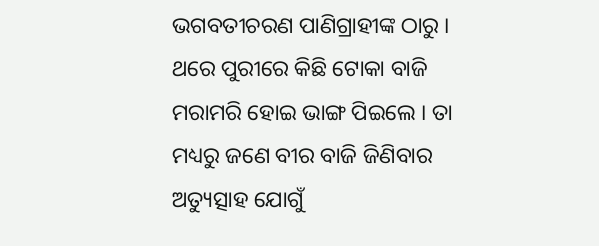ଭଗବତୀଚରଣ ପାଣିଗ୍ରାହୀଙ୍କ ଠାରୁ । ଥରେ ପୁରୀରେ କିଛି ଟୋକା ବାଜି ମରାମରି ହୋଇ ଭାଙ୍ଗ ପିଇଲେ । ତା ମଧ୍ୟରୁ ଜଣେ ବୀର ବାଜି ଜିଣିବାର ଅତ୍ୟୁତ୍ସାହ ଯୋଗୁଁ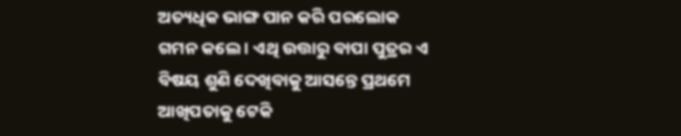ଅତ୍ୟଧିକ ଭାଙ୍ଗ ପାନ କରି ପରଲୋକ ଗମନ କଲେ । ଏଥି ଉତ୍ତାରୁ ବାପା ପୁତ୍ରର ଏ ବିଷୟ ଶୁଣି ଦେଖିବାକୁ ଆସନ୍ତେ ପ୍ରଥମେ ଆଖିପତାକୁ ଟେକି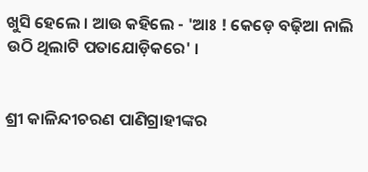ଖୁସି ହେଲେ । ଆଉ କହିଲେ - 'ଆଃ ! କେଡ଼େ ବଢ଼ିଆ ନାଲି ଉଠି ଥିଲାଟି ପତାଯୋଡ଼ିକରେ' ।


ଶ୍ରୀ କାଳିନ୍ଦୀଚରଣ ପାଣିଗ୍ରାହୀଙ୍କର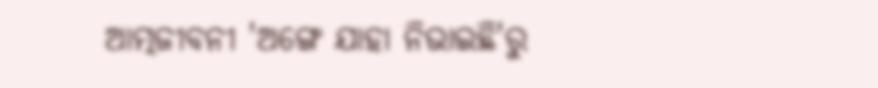ଆତ୍ମଜୀବନୀ 'ଅଙ୍ଗେ ଯାହା ନିଭାଇଛି'ରୁ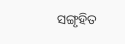ସଙ୍ଗୃହିତ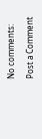No comments:

Post a Comment